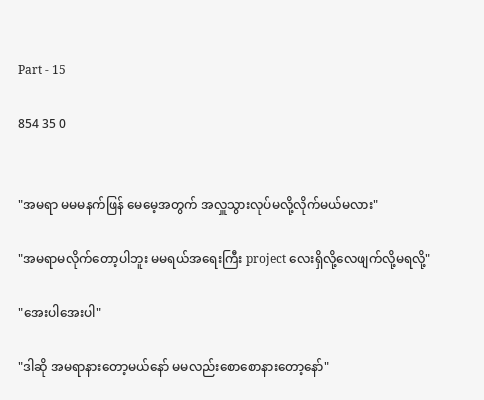Part - 15

854 35 0


"အမရာ မမမနက်ဖြန် မေမေ့အတွက် အလှူသွားလုပ်မလို့လိုက်မယ်မလား"

"အမရာမလိုက်တော့ပါဘူး မမရယ်အရေးကြီး project လေးရှိလို့လေဖျက်လို့မရလို့"

"အေးပါအေးပါ"

"ဒါဆို အမရာနားတော့မယ်နော် မမလည်းစောစောနားတော့နော်"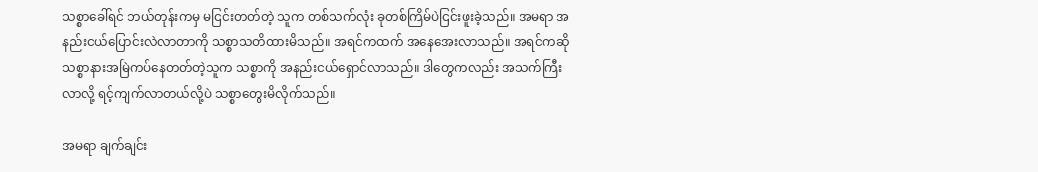သစ္စာခေါ်ရင် ဘယ်တုန်းကမှ မငြင်းတတ်တဲ့ သူက တစ်သက်လုံး ခုတစ်ကြိမ်ပဲငြင်းဖူးခဲ့သည်။ အမရာ အနည်းငယ်ပြောင်းလဲလာတာကို သစ္စာသတိထားမိသည်။ အရင်ကထက် အနေအေးလာသည်။ အရင်ကဆို သစ္စာနားအမြဲကပ်နေတတ်တဲ့သူက သစ္စာကို အနည်းငယ်ရှောင်လာသည်။ ဒါတွေကလည်း အသက်ကြီးလာလို့ ရင့်ကျက်လာတယ်လို့ပဲ သစ္စာတွေးမိလိုက်သည်။

အမရာ ချက်ချင်း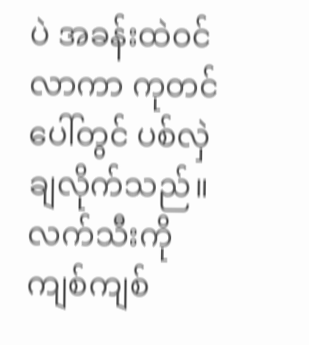ပဲ အခန်းထဲဝင်လာကာ ကုတင်ပေါ်တွင် ပစ်လှဲချလိုက်သည်။ လက်သီးကိုကျစ်ကျစ်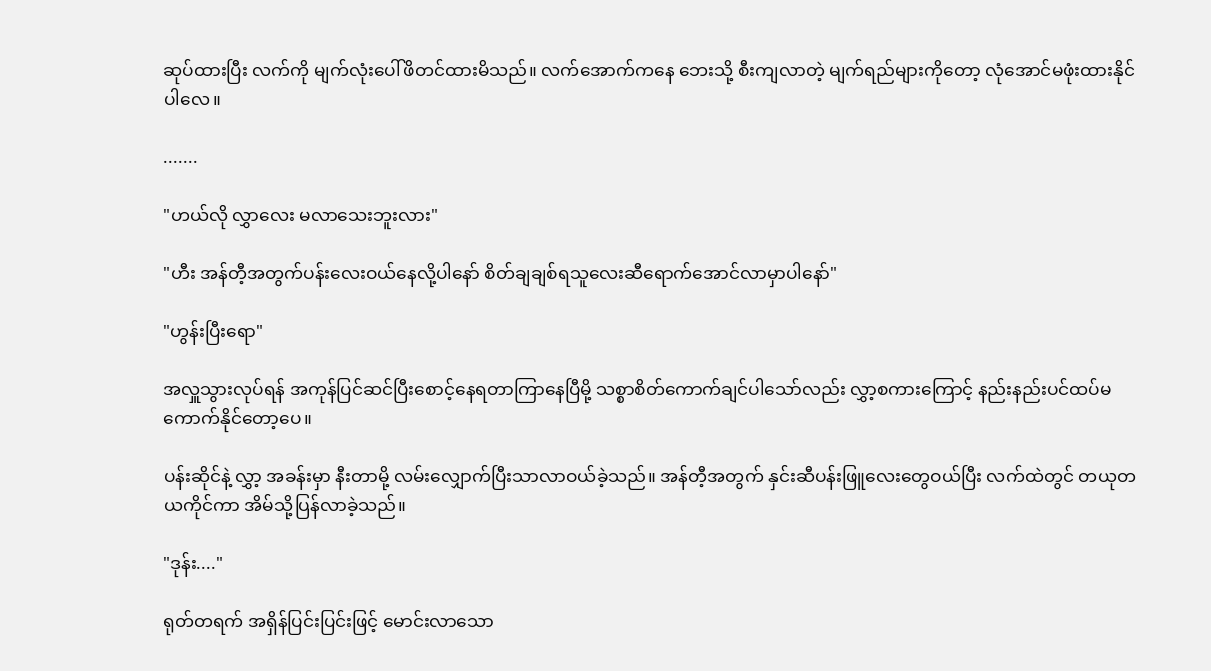ဆုပ်ထားပြီး လက်ကို မျက်လုံးပေါ်ဖိတင်ထားမိသည်။ လက်အောက်ကနေ ဘေးသို့ စီးကျလာတဲ့ မျက်ရည်များကိုတော့ လုံအောင်မဖုံးထားနိုင်ပါလေ။

.......

"ဟယ်လို လွှာလေး မလာသေးဘူးလား"

"ဟီး အန်တီ့အတွက်ပန်းလေးဝယ်နေလို့ပါနော် စိတ်ချချစ်ရသူလေးဆီရောက်အောင်လာမှာပါနော်"

"ဟွန်းပြီးရော"

အလှူသွားလုပ်ရန် အကုန်ပြင်ဆင်ပြီးစောင့်နေရတာကြာနေပြီမို့ သစ္စာစိတ်ကောက်ချင်ပါသော်လည်း လွှာ့စကားကြောင့် နည်းနည်းပင်ထပ်မကောက်နိုင်တော့ပေ။

ပန်းဆိုင်နဲ့ လွှာ့ အခန်းမှာ နီးတာမို့ လမ်းလျှောက်ပြီးသာလာဝယ်ခဲ့သည်။ အန်တီ့အတွက် နှင်းဆီပန်းဖြူလေးတွေဝယ်ပြီး လက်ထဲတွင် တယုတယကိုင်ကာ အိမ်သို့ပြန်လာခဲ့သည်။

"ဒုန်း...."

ရုတ်တရက် အရှိန်ပြင်းပြင်းဖြင့် မောင်းလာသော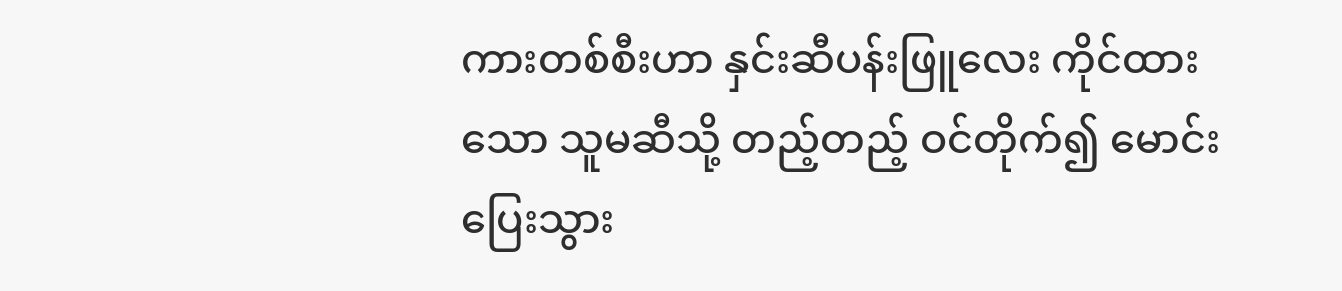ကားတစ်စီးဟာ နှင်းဆီပန်းဖြူလေး ကိုင်ထားသော သူမဆီသို့ တည့်တည့် ဝင်တိုက်၍ မောင်းပြေးသွား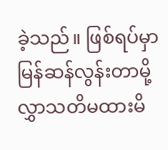ခဲ့သည်။ ဖြစ်ရပ်မှာ မြန်ဆန်လွန်းတာမို့ လွှာသတိမထားမိ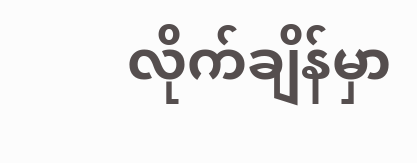လိုက်ချိန်မှာ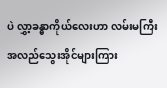ပဲ လွှာ့ခန္ဓာကိုယ်လေးဟာ လမ်းမကြီး အလည်သွေးအိုင်များကြား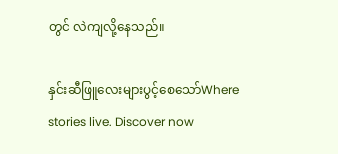တွင် လဲကျလို့နေသည်။

နှင်းဆီဖြူလေးများပွင့်စေသော်Where stories live. Discover now